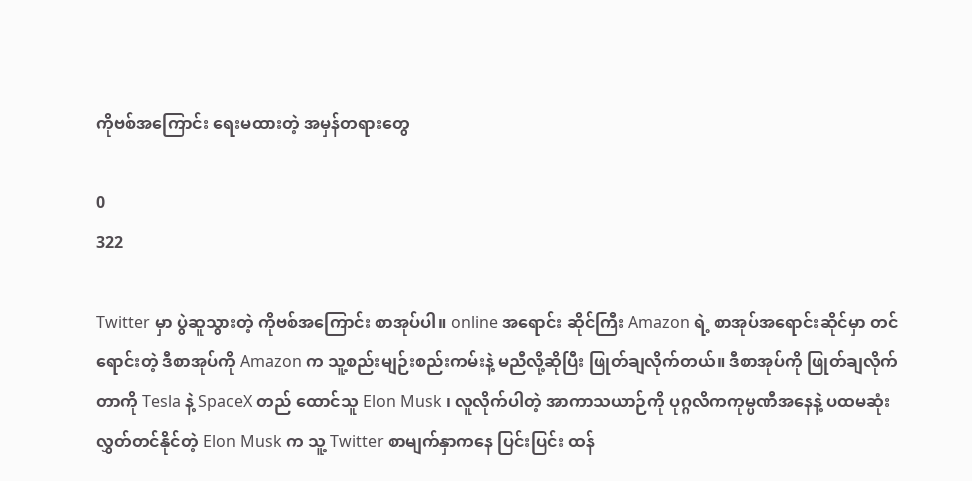ကိုဗစ်အကြောင်း ရေးမထားတဲ့ အမှန်တရားတွေ

0
322

Twitter မှာ ပွဲဆူသွားတဲ့ ကိုဗစ်အကြောင်း စာအုပ်ပါ။ online အရောင်း ဆိုင်ကြီး Amazon ရဲ့ စာအုပ်အရောင်းဆိုင်မှာ တင်ရောင်းတဲ့ ဒီစာအုပ်ကို Amazon က သူ့စည်းမျဉ်းစည်းကမ်းနဲ့ မညီလို့ဆိုပြီး ဖြုတ်ချလိုက်တယ်။ ဒီစာအုပ်ကို ဖြုတ်ချလိုက်တာကို Tesla နဲ့ SpaceX တည် ထောင်သူ Elon Musk ၊ လူလိုက်ပါတဲ့ အာကာသယာဉ်ကို ပုဂ္ဂလိကကုမ္ပဏီအနေနဲ့ ပထမဆုံးလွှတ်တင်နိုင်တဲ့ Elon Musk က သူ့ Twitter စာမျက်နှာကနေ ပြင်းပြင်း ထန်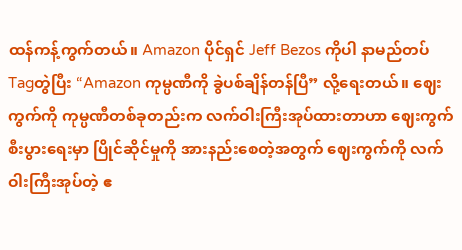ထန်ကန့်ကွက်တယ်။ Amazon ပိုင်ရှင် Jeff Bezos ကိုပါ နာမည်တပ် Tagတွဲပြီး “Amazon ကုမ္ပဏီကို ခွဲပစ်ချိန်တန်ပြီ” လို့ရေးတယ်။ ဈေးကွက်ကို ကုမ္ပဏီတစ်ခုတည်းက လက်ဝါးကြီးအုပ်ထားတာဟာ ဈေးကွက်စီးပွားရေးမှာ ပြိုင်ဆိုင်မှုကို အားနည်းစေတဲ့အတွက် ဈေးကွက်ကို လက်ဝါးကြီးအုပ်တဲ့ ဧ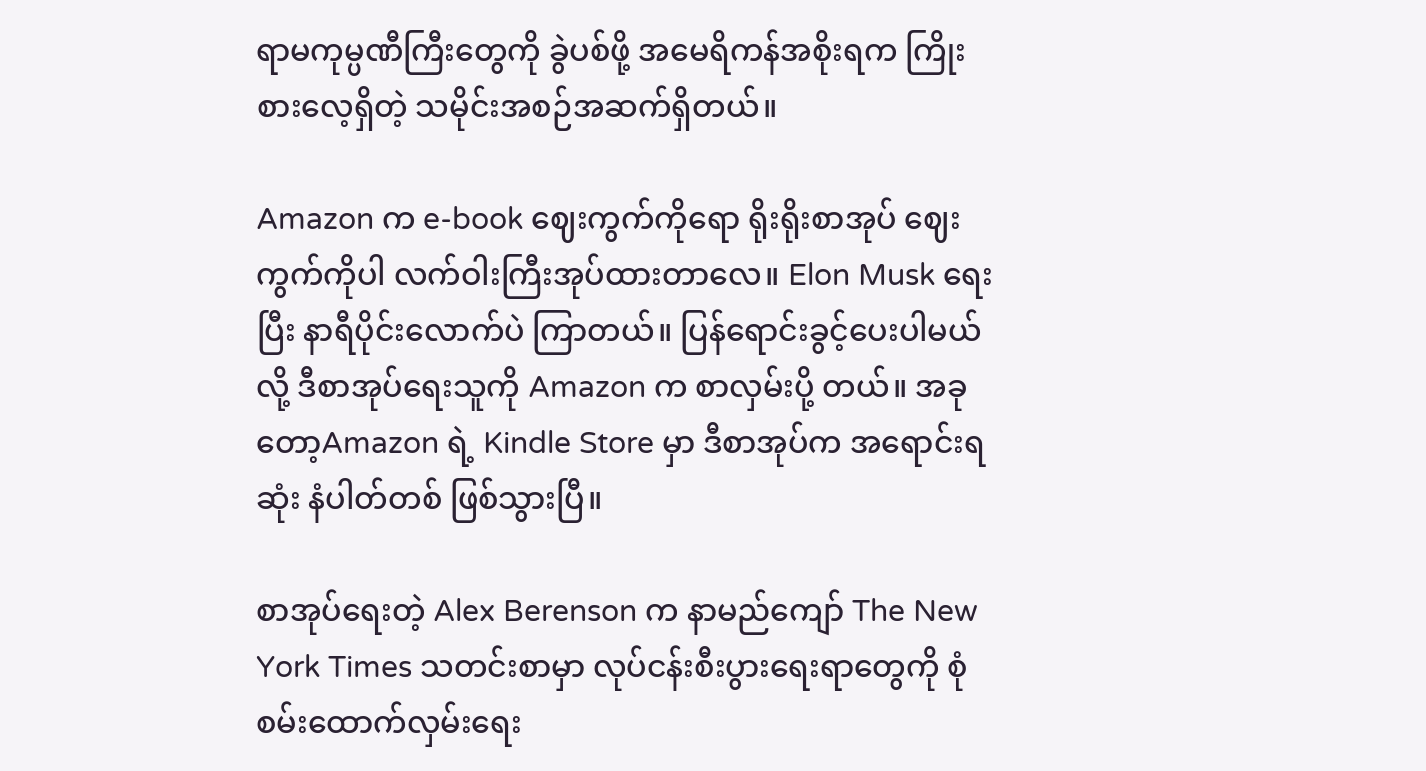ရာမကုမ္ပဏီကြီးတွေကို ခွဲပစ်ဖို့ အမေရိကန်အစိုးရက ကြိုးစားလေ့ရှိတဲ့ သမိုင်းအစဉ်အဆက်ရှိတယ်။

Amazon က e-book ဈေးကွက်ကိုရော ရိုးရိုးစာအုပ် ဈေးကွက်ကိုပါ လက်ဝါးကြီးအုပ်ထားတာလေ။ Elon Musk ရေးပြီး နာရီပိုင်းလောက်ပဲ ကြာတယ်။ ပြန်ရောင်းခွင့်ပေးပါမယ်လို့ ဒီစာအုပ်ရေးသူကို Amazon က စာလှမ်းပို့ တယ်။ အခုတော့Amazon ရဲ့ Kindle Store မှာ ဒီစာအုပ်က အရောင်းရဆုံး နံပါတ်တစ် ဖြစ်သွားပြီ။

စာအုပ်ရေးတဲ့ Alex Berenson က နာမည်ကျော် The New York Times သတင်းစာမှာ လုပ်ငန်းစီးပွားရေးရာတွေကို စုံစမ်းထောက်လှမ်းရေး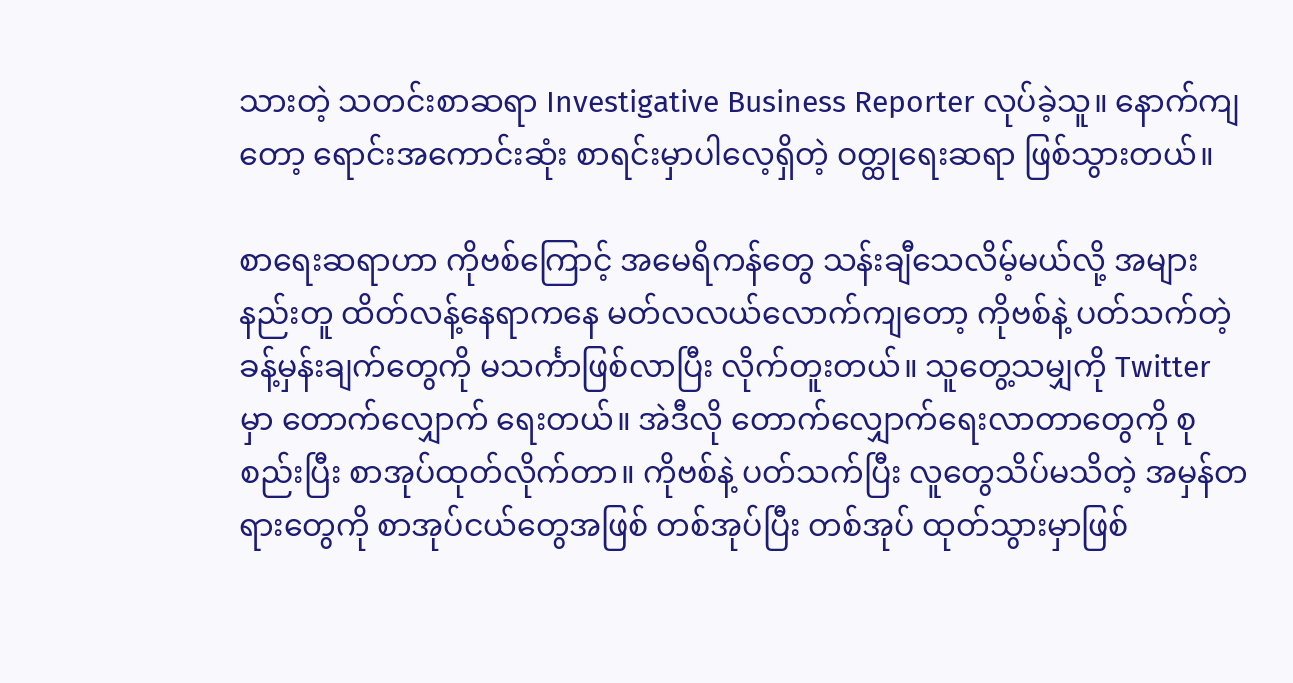သားတဲ့ သတင်းစာဆရာ Investigative Business Reporter လုပ်ခဲ့သူ။ နောက်ကျတော့ ရောင်းအကောင်းဆုံး စာရင်းမှာပါလေ့ရှိတဲ့ ဝတ္ထုရေးဆရာ ဖြစ်သွားတယ်။

စာရေးဆရာဟာ ကိုဗစ်ကြောင့် အမေရိကန်တွေ သန်းချီသေလိမ့်မယ်လို့ အများနည်းတူ ထိတ်လန့်နေရာကနေ မတ်လလယ်လောက်ကျတော့ ကိုဗစ်နဲ့ ပတ်သက်တဲ့ ခန့်မှန်းချက်တွေကို မသင်္ကာဖြစ်လာပြီး လိုက်တူးတယ်။ သူတွေ့သမျှကို Twitter မှာ တောက်လျှောက် ရေးတယ်။ အဲဒီလို တောက်လျှောက်ရေးလာတာတွေကို စုစည်းပြီး စာအုပ်ထုတ်လိုက်တာ။ ကိုဗစ်နဲ့ ပတ်သက်ပြီး လူတွေသိပ်မသိတဲ့ အမှန်တရားတွေကို စာအုပ်ငယ်တွေအဖြစ် တစ်အုပ်ပြီး တစ်အုပ် ထုတ်သွားမှာဖြစ်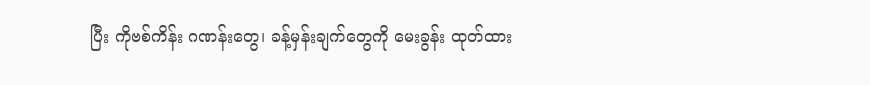ပြီး ကိုဗစ်ကိန်း ဂဏန်းတွေ၊ ခန့်မှန်းချက်တွေကို မေးခွန်း ထုတ်ထား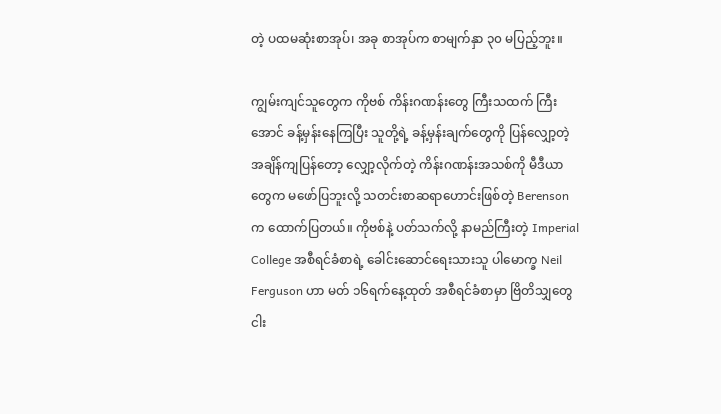တဲ့ ပထမဆုံးစာအုပ်၊ အခု စာအုပ်က စာမျက်နှာ ၃၀ မပြည့်ဘူး။

ကျွမ်းကျင်သူတွေက ကိုဗစ် ကိန်းဂဏန်းတွေ ကြီးသထက် ကြီးအောင် ခန့်မှန်းနေကြပြီး သူတို့ရဲ့ ခန့်မှန်းချက်တွေကို ပြန်လျှော့တဲ့ အချိန်ကျပြန်တော့ လျှော့လိုက်တဲ့ ကိန်းဂဏန်းအသစ်ကို မီဒီယာတွေက မဖော်ပြဘူးလို့ သတင်းစာဆရာဟောင်းဖြစ်တဲ့ Berenson က ထောက်ပြတယ်။ ကိုဗစ်နဲ့ ပတ်သက်လို့ နာမည်ကြီးတဲ့ Imperial College အစီရင်ခံစာရဲ့ ခေါင်းဆောင်ရေးသားသူ ပါမောက္ခ Neil Ferguson ဟာ မတ် ၁၆ရက်နေ့ထုတ် အစီရင်ခံစာမှာ ဗြိတိသျှတွေ ငါး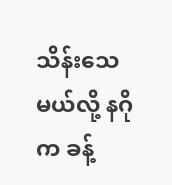သိန်းသေမယ်လို့ နဂိုက ခန့်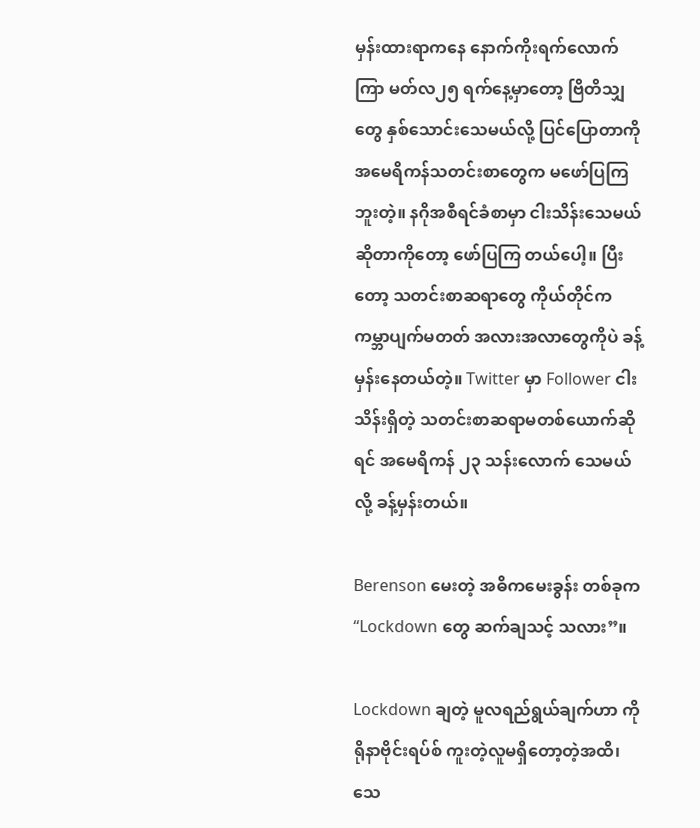မှန်းထားရာကနေ နောက်ကိုးရက်လောက်ကြာ မတ်လ၂၅ ရက်နေ့မှာတော့ ဗြိတိသျှတွေ နှစ်သောင်းသေမယ်လို့ ပြင်ပြောတာကို အမေရိကန်သတင်းစာတွေက မဖော်ပြကြဘူးတဲ့။ နဂိုအစီရင်ခံစာမှာ ငါးသိန်းသေမယ်ဆိုတာကိုတော့ ဖော်ပြကြ တယ်ပေါ့။ ပြီးတော့ သတင်းစာဆရာတွေ ကိုယ်တိုင်က ကမ္ဘာပျက်မတတ် အလားအလာတွေကိုပဲ ခန့်မှန်းနေတယ်တဲ့။ Twitter မှာ Follower ငါးသိန်းရှိတဲ့ သတင်းစာဆရာမတစ်ယောက်ဆိုရင် အမေရိကန် ၂၃ သန်းလောက် သေမယ်လို့ ခန့်မှန်းတယ်။

Berenson မေးတဲ့ အဓိကမေးခွန်း တစ်ခုက “Lockdown တွေ ဆက်ချသင့် သလား”။

Lockdown ချတဲ့ မူလရည်ရွယ်ချက်ဟာ ကိုရိုနာဗိုင်းရပ်စ် ကူးတဲ့လူမရှိတော့တဲ့အထိ၊ သေ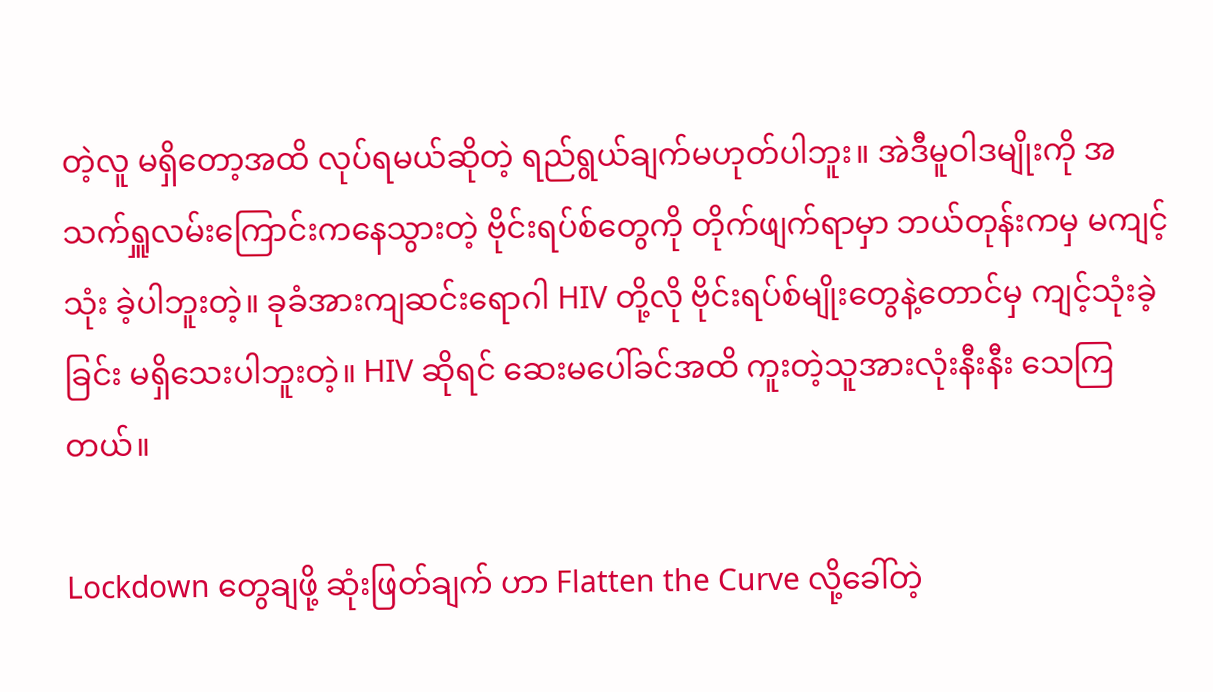တဲ့လူ မရှိတော့အထိ လုပ်ရမယ်ဆိုတဲ့ ရည်ရွယ်ချက်မဟုတ်ပါဘူး။ အဲဒီမူဝါဒမျိုးကို အသက်ရှူလမ်းကြောင်းကနေသွားတဲ့ ဗိုင်းရပ်စ်တွေကို တိုက်ဖျက်ရာမှာ ဘယ်တုန်းကမှ မကျင့်သုံး ခဲ့ပါဘူးတဲ့။ ခုခံအားကျဆင်းရောဂါ HIV တို့လို ဗိုင်းရပ်စ်မျိုးတွေနဲ့တောင်မှ ကျင့်သုံးခဲ့ခြင်း မရှိသေးပါဘူးတဲ့။ HIV ဆိုရင် ဆေးမပေါ်ခင်အထိ ကူးတဲ့သူအားလုံးနီးနီး သေကြတယ်။

Lockdown တွေချဖို့ ဆုံးဖြတ်ချက် ဟာ Flatten the Curve လို့ခေါ်တဲ့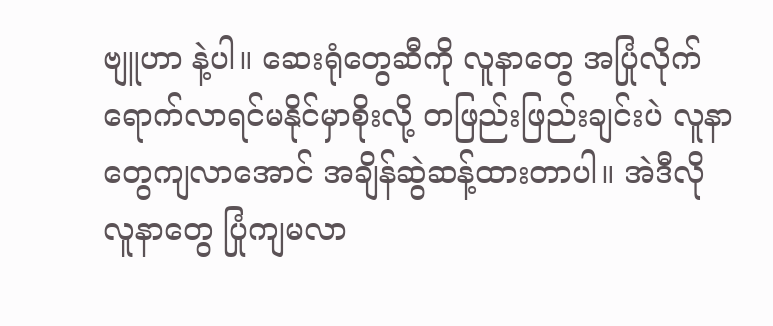ဗျူဟာ နဲ့ပါ။ ဆေးရုံတွေဆီကို လူနာတွေ အပြုံလိုက် ရောက်လာရင်မနိုင်မှာစိုးလို့ တဖြည်းဖြည်းချင်းပဲ လူနာတွေကျလာအောင် အချိန်ဆွဲဆန့်ထားတာပါ။ အဲဒီလို လူနာတွေ ပြုံကျမလာ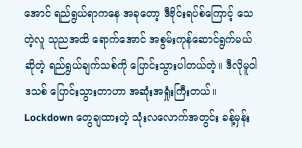အောင် ရည်ရွယ်ရာကနေ အခုတော့ ဒီဗိုင်းရပ်စ်ကြောင့် သေတဲ့လူ သုညအထိ ရောက်အောင် အစွမ်းကုန်ဆောင်ရွက်မယ်ဆိုတဲ့ ရည်ရွယ်ချက်သစ်ကို ပြောင်းသွားပါတယ်တဲ့။ ဒီလိုမူဝါဒသစ် ပြောင်းသွားတာဟာ အဆုံးအရှုံးကြီးတယ်။ Lockdown တွေချထားတဲ့ သုံးလလောက်အတွင်း ခန့်မှန်း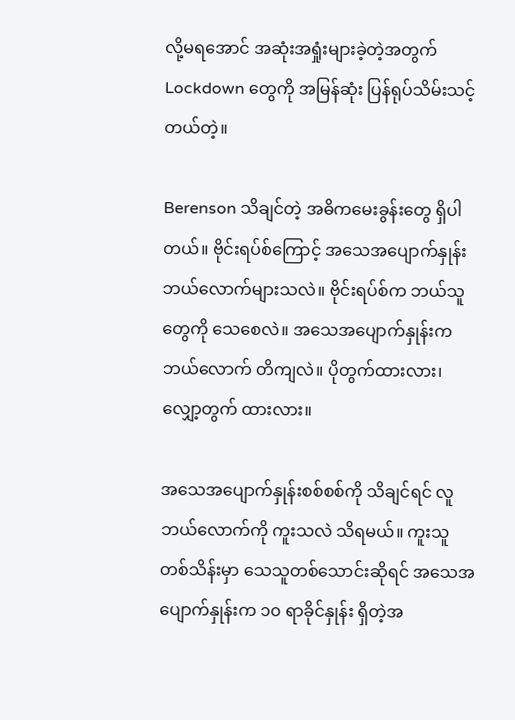လို့မရအောင် အဆုံးအရှုံးများခဲ့တဲ့အတွက် Lockdown တွေကို အမြန်ဆုံး ပြန်ရုပ်သိမ်းသင့်တယ်တဲ့။

Berenson သိချင်တဲ့ အဓိကမေးခွန်းတွေ ရှိပါတယ်။ ဗိုင်းရပ်စ်ကြောင့် အသေအပျောက်နှုန်း ဘယ်လောက်များသလဲ။ ဗိုင်းရပ်စ်က ဘယ်သူတွေကို သေစေလဲ။ အသေအပျောက်နှုန်းက ဘယ်လောက် တိကျလဲ။ ပိုတွက်ထားလား၊ လျှော့တွက် ထားလား။

အသေအပျောက်နှုန်းစစ်စစ်ကို သိချင်ရင် လူဘယ်လောက်ကို ကူးသလဲ သိရမယ်။ ကူးသူ တစ်သိန်းမှာ သေသူတစ်သောင်းဆိုရင် အသေအပျောက်နှုန်းက ၁၀ ရာခိုင်နှုန်း ရှိတဲ့အ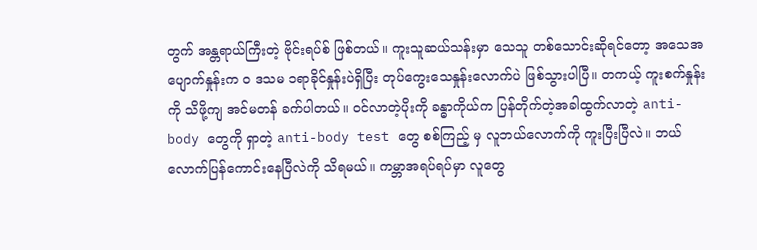တွက် အန္တရာယ်ကြီးတဲ့ ဗိုင်းရပ်စ် ဖြစ်တယ်။ ကူးသူဆယ်သန်းမှာ သေသူ တစ်သောင်းဆိုရင်တော့ အသေအပျောက်နှုန်းက ဝ ဒသမ ၁ရာခိုင်နှုန်းပဲရှိပြီး တုပ်ကွေးသေနှုန်းလောက်ပဲ ဖြစ်သွားပါပြီ။ တကယ့် ကူးစက်နှုန်းကို သိဖို့ကျ အင်မတန် ခက်ပါတယ်။ ဝင်လာတဲ့ပိုးကို ခန္ဓာကိုယ်က ပြန်တိုက်တဲ့အခါထွက်လာတဲ့ anti-body တွေကို ရှာတဲ့ anti-body test တွေ စစ်ကြည့် မှ လူဘယ်လောက်ကို ကူးပြီးပြီလဲ။ ဘယ်လောက်ပြန်ကောင်းနေပြီလဲကို သိရမယ်။ ကမ္ဘာအရပ်ရပ်မှာ လူတွေ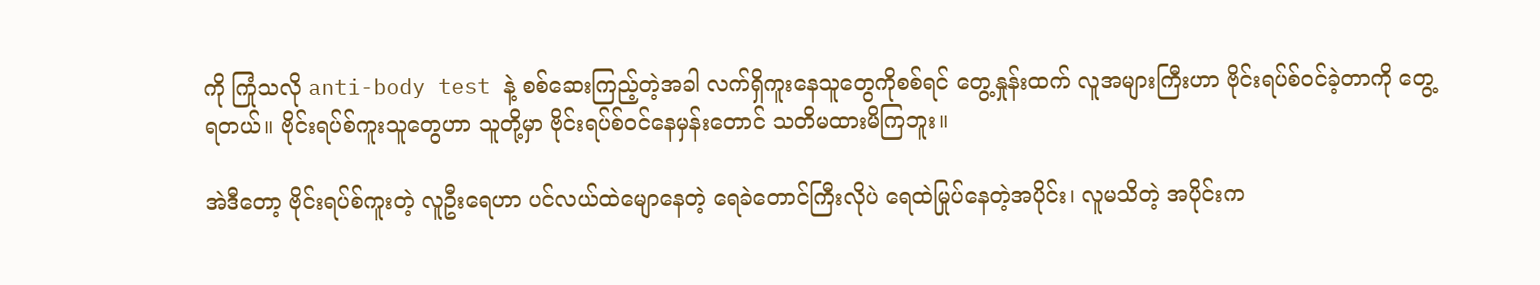ကို ကြုံသလို anti-body test နဲ့ စစ်ဆေးကြည့်တဲ့အခါ လက်ရှိကူးနေသူတွေကိုစစ်ရင် တွေ့နှုန်းထက် လူအများကြီးဟာ ဗိုင်းရပ်စ်ဝင်ခဲ့တာကို တွေ့ရတယ်။ ဗိုင်းရပ်စ်ကူးသူတွေဟာ သူတို့မှာ ဗိုင်းရပ်စ်ဝင်နေမှန်းတောင် သတိမထားမိကြဘူး။

အဲဒီတော့ ဗိုင်းရပ်စ်ကူးတဲ့ လူဦးရေဟာ ပင်လယ်ထဲမျောနေတဲ့ ရေခဲတောင်ကြီးလိုပဲ ရေထဲမြုပ်နေတဲ့အပိုင်း၊ လူမသိတဲ့ အပိုင်းက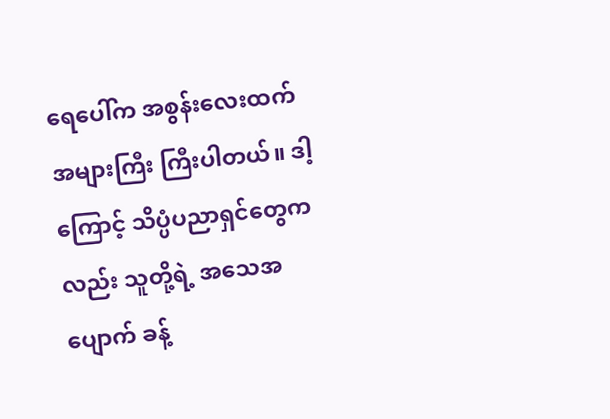ရေပေါ်က အစွန်းလေးထက်အများကြီး ကြီးပါတယ်။ ဒါ့ကြောင့် သိပ္ပံပညာရှင်တွေကလည်း သူတို့ရဲ့ အသေအပျောက် ခန့်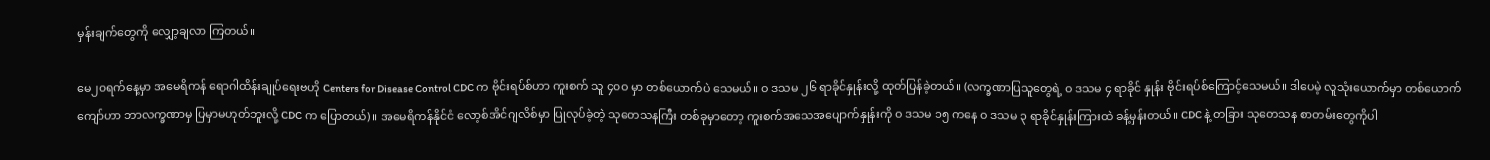မှန်းချက်တွေကို လျှော့ချလာ ကြတယ်။

မေ၂၀ရက်နေ့မှာ အမေရိကန် ရောဂါထိန်းချုပ်ရေးဗဟို Centers for Disease Control CDC က ဗိုင်းရပ်စ်ဟာ ကူးစက် သူ ၄၀ဝ မှာ တစ်ယောက်ပဲ သေမယ်။ ဝ ဒသမ ၂၆ ရာခိုင်နှုန်းလို့ ထုတ်ပြန်ခဲ့တယ်။ (လက္ခဏာပြသူတွေရဲ့ ဝ ဒသမ ၄ ရာခိုင် နှုန်း ဗိုင်းရပ်စ်ကြောင့်သေမယ်။ ဒါပေမဲ့ လူသုံးယောက်မှာ တစ်ယောက်ကျော်ဟာ ဘာလက္ခဏာမှ ပြမှာမဟုတ်ဘူးလို့ CDC က ပြောတယ်)။ အမေရိကန်နိုင်ငံ လော့စ်အိင်ဂျလိစ်မှာ ပြုလုပ်ခဲ့တဲ့ သုတေသနကြီး တစ်ခုမှာတော့ ကူးစက်အသေအပျောက်နှုန်းကို ဝ ဒသမ ၁၅ ကနေ ဝ ဒသမ ၃ ရာခိုင်နှုန်းကြားထဲ ခန့်မှန်းတယ်။ CDC နဲ့ တခြား သုတေသန စာတမ်းတွေကိုပါ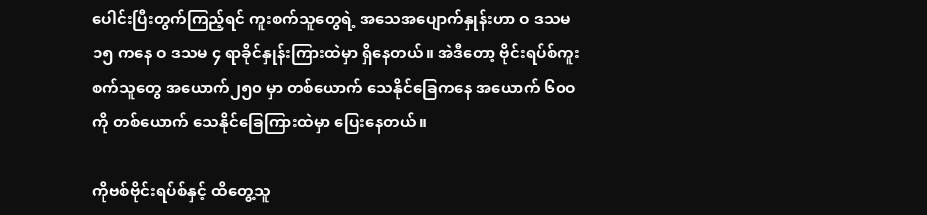ပေါင်းပြီးတွက်ကြည့်ရင် ကူးစက်သူတွေရဲ့ အသေအပျောက်နှုန်းဟာ ဝ ဒသမ ၁၅ ကနေ ဝ ဒသမ ၄ ရာခိုင်နှုန်းကြားထဲမှာ ရှိနေတယ်။ အဲဒီတော့ ဗိုင်းရပ်စ်ကူးစက်သူတွေ အယောက်၂၅၀ မှာ တစ်ယောက် သေနိုင်ခြေကနေ အယောက် ၆၀ဝ ကို တစ်ယောက် သေနိုင်ခြေကြားထဲမှာ ပြေးနေတယ်။

ကိုဗစ်ဗိုင်းရပ်စ်နှင့် ထိတွေ့သူ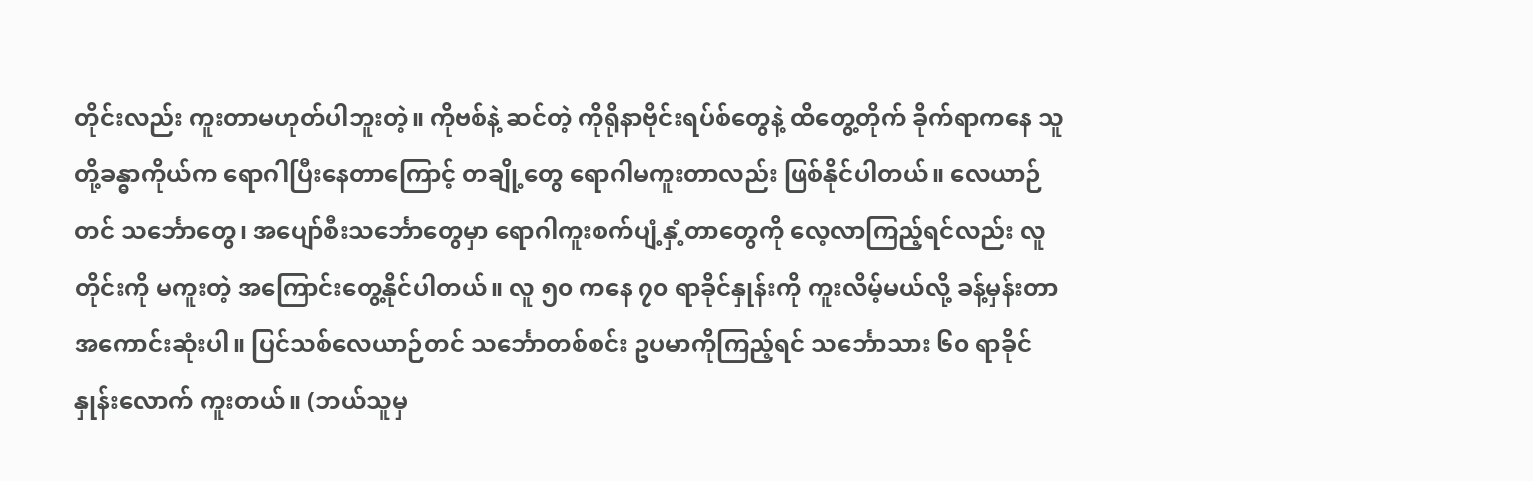တိုင်းလည်း ကူးတာမဟုတ်ပါဘူးတဲ့။ ကိုဗစ်နဲ့ ဆင်တဲ့ ကိုရိုနာဗိုင်းရပ်စ်တွေနဲ့ ထိတွေ့တိုက် ခိုက်ရာကနေ သူတို့ခန္ဓာကိုယ်က ရောဂါပြီးနေတာကြောင့် တချို့တွေ ရောဂါမကူးတာလည်း ဖြစ်နိုင်ပါတယ်။ လေယာဉ်တင် သင်္ဘောတွေ၊ အပျော်စီးသင်္ဘောတွေမှာ ရောဂါကူးစက်ပျံ့နှံ့တာတွေကို လေ့လာကြည့်ရင်လည်း လူတိုင်းကို မကူးတဲ့ အကြောင်းတွေ့နိုင်ပါတယ်။ လူ ၅၀ ကနေ ၇၀ ရာခိုင်နှုန်းကို ကူးလိမ့်မယ်လို့ ခန့်မှန်းတာ အကောင်းဆုံးပါ။ ပြင်သစ်လေယာဉ်တင် သင်္ဘောတစ်စင်း ဥပမာကိုကြည့်ရင် သင်္ဘောသား ၆၀ ရာခိုင်နှုန်းလောက် ကူးတယ်။ (ဘယ်သူမှ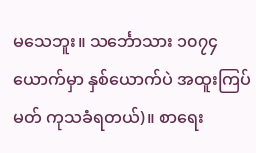မသေဘူး။ သင်္ဘောသား ၁၀၇၄ ယောက်မှာ နှစ်ယောက်ပဲ အထူးကြပ်မတ် ကုသခံရတယ်)။ စာရေး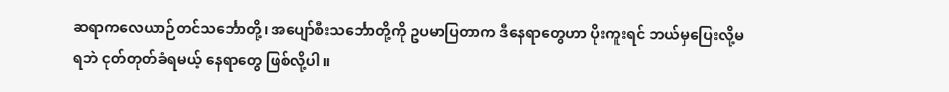ဆရာကလေယာဉ်တင်သင်္ဘောတို့၊ အပျော်စီးသင်္ဘောတို့ကို ဥပမာပြတာက ဒီနေရာတွေဟာ ပိုးကူးရင် ဘယ်မှပြေးလို့မရဘဲ ငုတ်တုတ်ခံရမယ့် နေရာတွေ ဖြစ်လို့ပါ။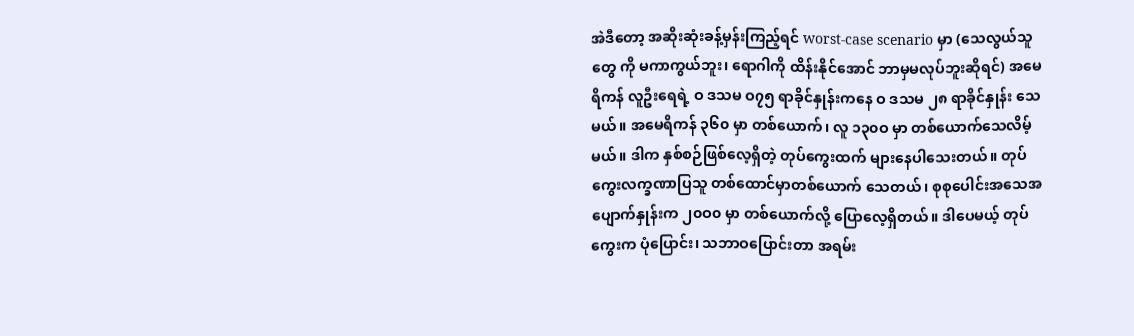အဲဒီတော့ အဆိုးဆုံးခန့်မှန်းကြည့်ရင် worst-case scenario မှာ (သေလွယ်သူတွေ ကို မကာကွယ်ဘူး၊ ရောဂါကို ထိန်းနိုင်အောင် ဘာမှမလုပ်ဘူးဆိုရင်) အမေရိကန် လူဦးရေရဲ့ ဝ ဒသမ ဝ၇၅ ရာခိုင်နှုန်းကနေ ဝ ဒသမ ၂၈ ရာခိုင်နှုန်း သေမယ်။ အမေရိကန် ၃၆၀ မှာ တစ်ယောက်၊ လူ ၁၃၀ဝ မှာ တစ်ယောက်သေလိမ့်မယ်။ ဒါက နှစ်စဉ်ဖြစ်လေ့ရှိတဲ့ တုပ်ကွေးထက် များနေပါသေးတယ်။ တုပ်ကွေးလက္ခဏာပြသူ တစ်ထောင်မှာတစ်ယောက် သေတယ်၊ စုစုပေါင်းအသေအပျောက်နှုန်းက ၂၀ဝ၀ မှာ တစ်ယောက်လို့ ပြောလေ့ရှိတယ်။ ဒါပေမယ့် တုပ်ကွေးက ပုံပြောင်း၊ သဘာဝပြောင်းတာ အရမ်း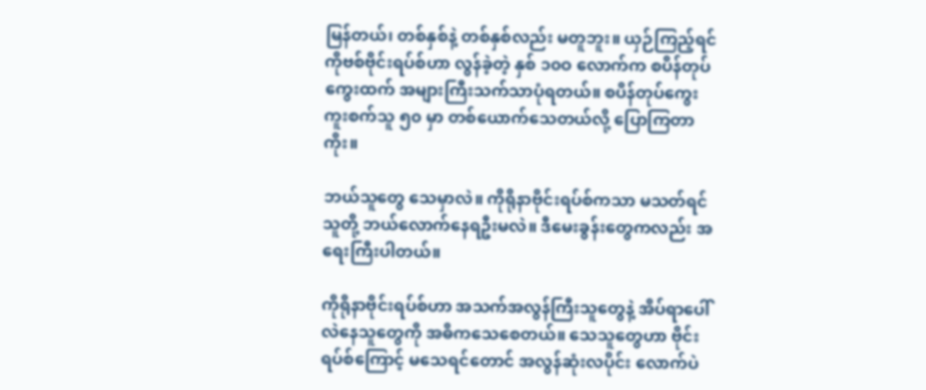မြန်တယ်၊ တစ်နှစ်နဲ့ တစ်နှစ်လည်း မတူဘူး။ ယှဉ်ကြည့်ရင် ကိုဗစ်ဗိုင်းရပ်စ်ဟာ လွန်ခဲ့တဲ့ နှစ် ၁၀ဝ လောက်က စပိန်တုပ်ကွေးထက် အများကြီးသက်သာပုံရတယ်။ စပိန်တုပ်ကွေး ကူးစက်သူ ၅၀ မှာ တစ်ယောက်သေတယ်လို့ ပြောကြတာကိုး။

ဘယ်သူတွေ သေမှာလဲ။ ကိုရိုနာဗိုင်းရပ်စ်ကသာ မသတ်ရင် သူတို့ ဘယ်လောက်နေရဦးမလဲ။ ဒီမေးခွန်းတွေကလည်း အရေးကြီးပါတယ်။

ကိုရိုနာဗိုင်းရပ်စ်ဟာ အသက်အလွန်ကြီးသူတွေနဲ့ အိပ်ရာပေါ် လဲနေသူတွေကို အဓိကသေစေတယ်။ သေသူတွေဟာ ဗိုင်းရပ်စ်ကြောင့် မသေရင်တောင် အလွန်ဆုံးလပိုင်း လောက်ပဲ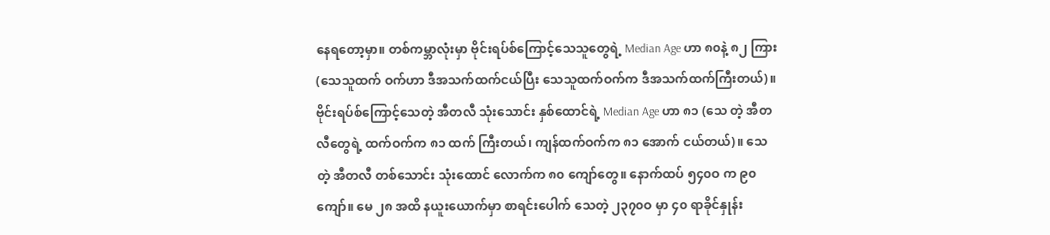နေရတော့မှာ။ တစ်ကမ္ဘာလုံးမှာ ဗိုင်းရပ်စ်ကြောင့်သေသူတွေရဲ့ Median Age ဟာ ၈၀နဲ့ ၈၂ ကြား (သေသူထက် ဝက်ဟာ ဒီအသက်ထက်ငယ်ပြီး သေသူထက်ဝက်က ဒီအသက်ထက်ကြီးတယ်)။ ဗိုင်းရပ်စ်ကြောင့်သေတဲ့ အီတလီ သုံးသောင်း နှစ်ထောင်ရဲ့ Median Age ဟာ ၈၁ (သေ တဲ့ အီတလီတွေရဲ့ ထက်ဝက်က ၈၁ ထက် ကြီးတယ်၊ ကျန်ထက်ဝက်က ၈၁ အောက် ငယ်တယ်)။ သေတဲ့ အီတလီ တစ်သောင်း သုံးထောင် လောက်က ၈၀ ကျော်တွေ။ နောက်ထပ် ၅၄၀ဝ က ၉၀ ကျော်။ မေ ၂၈ အထိ နယူးယောက်မှာ စာရင်းပေါက် သေတဲ့ ၂၃၇၀ဝ မှာ ၄၀ ရာခိုင်နှုန်း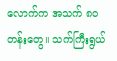လောက်က အသက် ၈၀ တန်းတွေ။ သက်ကြီးရွယ်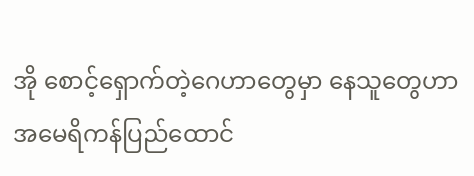အို စောင့်ရှောက်တဲ့ဂေဟာတွေမှာ နေသူတွေဟာ အမေရိကန်ပြည်ထောင်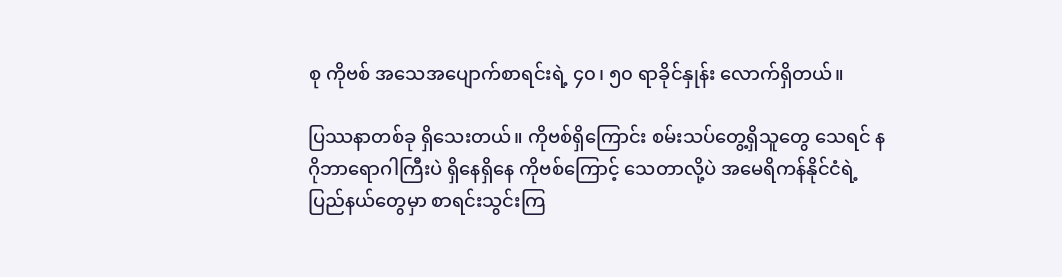စု ကိုဗစ် အသေအပျောက်စာရင်းရဲ့ ၄၀၊ ၅၀ ရာခိုင်နှုန်း လောက်ရှိတယ်။

ပြဿနာတစ်ခု ရှိသေးတယ်။ ကိုဗစ်ရှိကြောင်း စမ်းသပ်တွေ့ရှိသူတွေ သေရင် နဂိုဘာရောဂါကြီးပဲ ရှိနေရှိနေ ကိုဗစ်ကြောင့် သေတာလို့ပဲ အမေရိကန်နိုင်ငံရဲ့ ပြည်နယ်တွေမှာ စာရင်းသွင်းကြ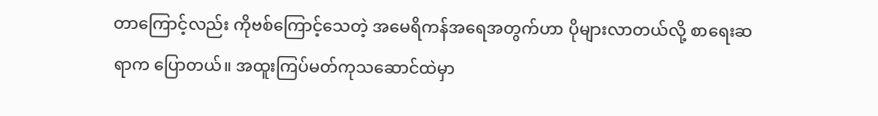တာကြောင့်လည်း ကိုဗစ်ကြောင့်သေတဲ့ အမေရိကန်အရေအတွက်ဟာ ပိုများလာတယ်လို့ စာရေးဆရာက ပြောတယ်။ အထူးကြပ်မတ်ကုသဆောင်ထဲမှာ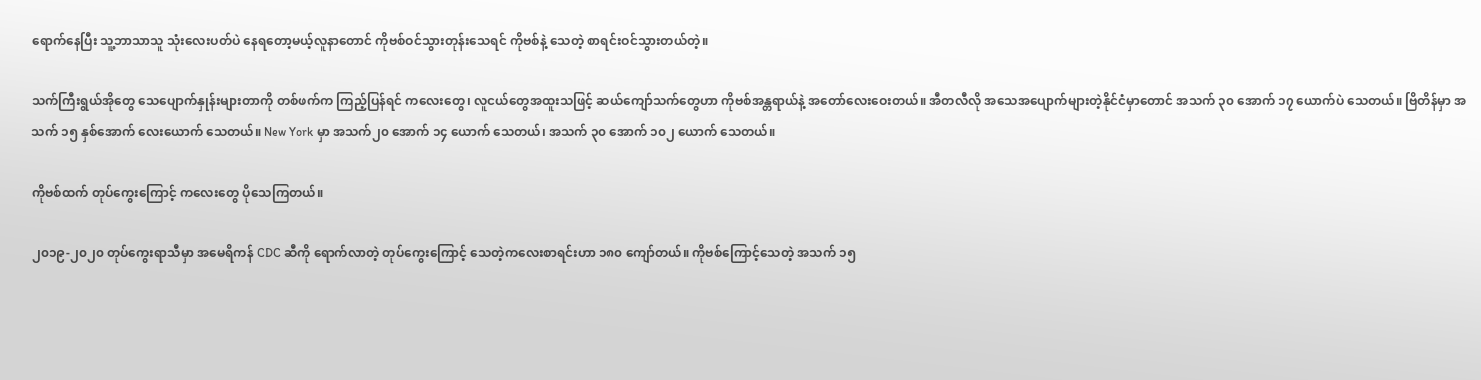ရောက်နေပြီး သူ့ဘာသာသူ သုံးလေးပတ်ပဲ နေရတော့မယ့်လူနာတောင် ကိုဗစ်ဝင်သွားတုန်းသေရင် ကိုဗစ်နဲ့ သေတဲ့ စာရင်းဝင်သွားတယ်တဲ့။

သက်ကြီးရွယ်အိုတွေ သေပျောက်နှုန်းများတာကို တစ်ဖက်က ကြည့်ပြန်ရင် ကလေးတွေ၊ လူငယ်တွေအထူးသဖြင့် ဆယ်ကျော်သက်တွေဟာ ကိုဗစ်အန္တရာယ်နဲ့ အတော်လေးဝေးတယ်။ အီတလီလို အသေအပျောက်များတဲ့နိုင်ငံမှာတောင် အသက် ၃၀ အောက် ၁၇ ယောက်ပဲ သေတယ်။ ဗြိတိန်မှာ အသက် ၁၅ နှစ်အောက် လေးယောက် သေတယ်။ New York မှာ အသက်၂၀ အောက် ၁၄ ယောက် သေတယ်၊ အသက် ၃၀ အောက် ၁၀၂ ယောက် သေတယ်။

ကိုဗစ်ထက် တုပ်ကွေးကြောင့် ကလေးတွေ ပိုသေကြတယ်။

၂၀၁၉-၂၀၂၀ တုပ်ကွေးရာသီမှာ အမေရိကန် CDC ဆီကို ရောက်လာတဲ့ တုပ်ကွေးကြောင့် သေတဲ့ကလေးစာရင်းဟာ ၁၈၀ ကျော်တယ်။ ကိုဗစ်ကြောင့်သေတဲ့ အသက် ၁၅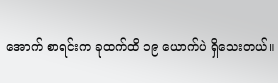အောက် စာရင်းက ခုထက်ထိ ၁၉ ယောက်ပဲ ရှိသေးတယ်။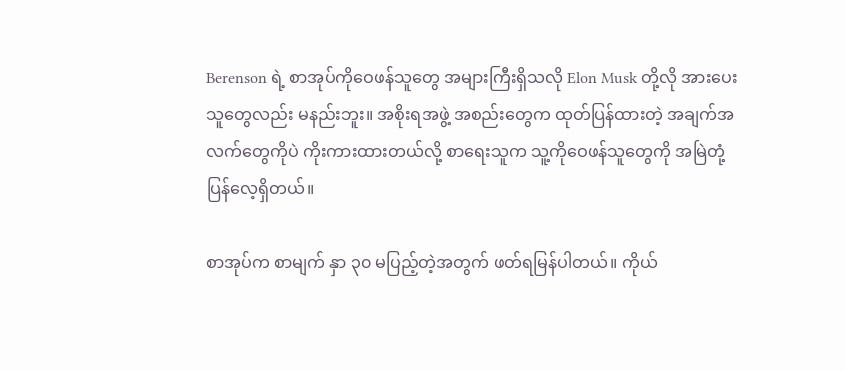Berenson ရဲ့ စာအုပ်ကိုဝေဖန်သူတွေ အများကြီးရှိသလို Elon Musk တို့လို အားပေးသူတွေလည်း မနည်းဘူး။ အစိုးရအဖွဲ့ အစည်းတွေက ထုတ်ပြန်ထားတဲ့ အချက်အလက်တွေကိုပဲ ကိုးကားထားတယ်လို့ စာရေးသူက သူ့ကိုဝေဖန်သူတွေကို အမြဲတုံ့ပြန်လေ့ရှိတယ်။

စာအုပ်က စာမျက် နှာ ၃၀ မပြည့်တဲ့အတွက် ဖတ်ရမြန်ပါတယ်။ ကိုယ်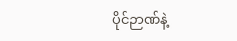ပိုင်ဉာဏ်နဲ့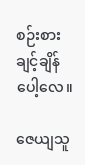စဉ်းစားချင့်ချိန်ပေါ့လေ။

ဇေယျသူ